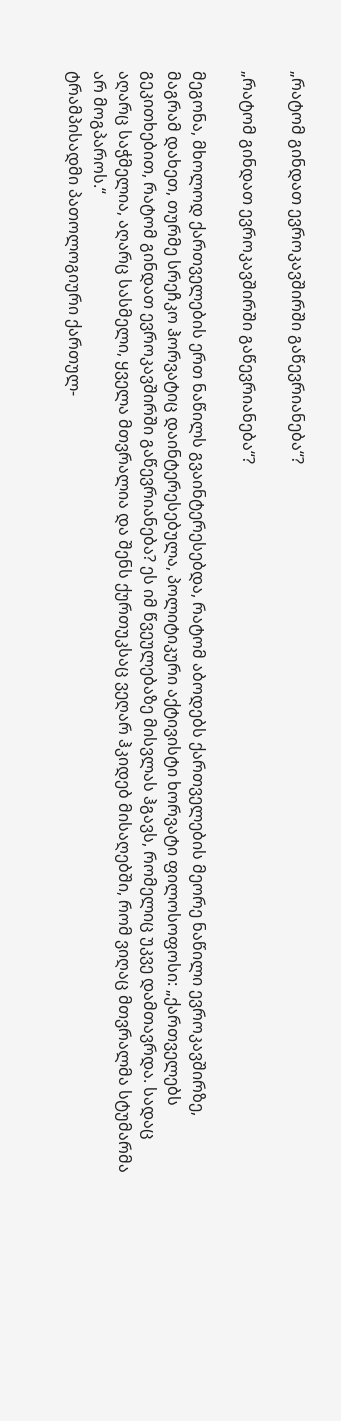„რატომ გინდათ ევროკავშირში გაწევრიანება“?

„რატომ გინდათ ევროკავშირში გაწევრიანება“?

მეგონა, მხოლოდ ქართველების ერთ ნაწილს გვაინტერესებდა, რატომ აბოდებს ქართველების მეორე ნაწილი ევროკავშირზე, მაგრამ დახეთ, თურმე სრეჩკო ჰორვატიც დაინტერესებულა, პოლიტიკური აქტივისტი ხორვატი ფილოსოფოსი: „ქართველებს გეკითხებით, რატომ გინდათ ევროკავშირში გაწევრიანება? ეს იმ წვეულებაზე მისვლას ჰგავს, რომელიც უკვე დამთავრდა. სადაც აღარც საჭმელია, აღარც სასმელი, ყველა მთვრალია და შენს ქურთუკსაც ვეღარ ჰკიდებ მისაღებში, რომ ვიღაც მთვრალმა სტუმარმა არ მოგპაროს.“
ტრამპისადმი პათოლოგიური ქართულ-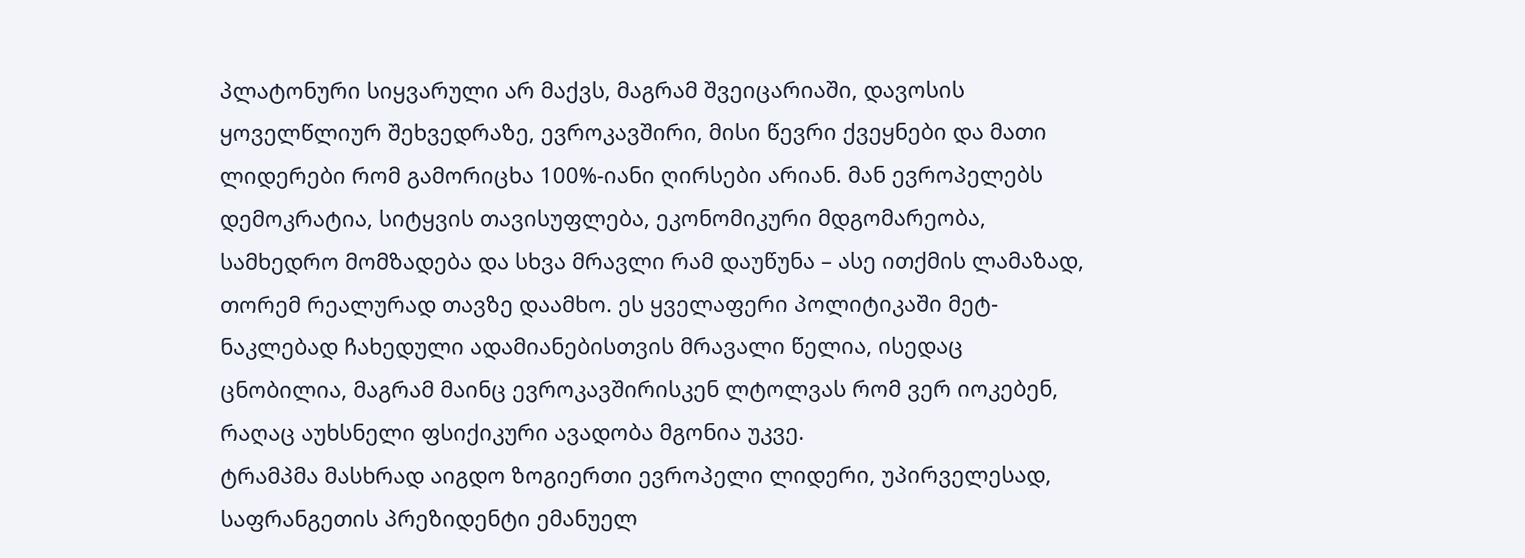პლატონური სიყვარული არ მაქვს, მაგრამ შვეიცარიაში, დავოსის ყოველწლიურ შეხვედრაზე, ევროკავშირი, მისი წევრი ქვეყნები და მათი ლიდერები რომ გამორიცხა 100%-იანი ღირსები არიან. მან ევროპელებს დემოკრატია, სიტყვის თავისუფლება, ეკონომიკური მდგომარეობა, სამხედრო მომზადება და სხვა მრავლი რამ დაუწუნა – ასე ითქმის ლამაზად, თორემ რეალურად თავზე დაამხო. ეს ყველაფერი პოლიტიკაში მეტ-ნაკლებად ჩახედული ადამიანებისთვის მრავალი წელია, ისედაც ცნობილია, მაგრამ მაინც ევროკავშირისკენ ლტოლვას რომ ვერ იოკებენ, რაღაც აუხსნელი ფსიქიკური ავადობა მგონია უკვე.
ტრამპმა მასხრად აიგდო ზოგიერთი ევროპელი ლიდერი, უპირველესად, საფრანგეთის პრეზიდენტი ემანუელ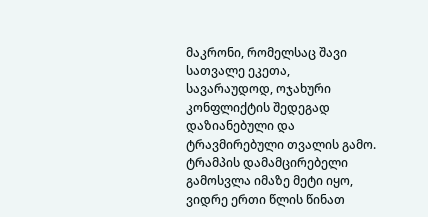მაკრონი, რომელსაც შავი სათვალე ეკეთა, სავარაუდოდ, ოჯახური კონფლიქტის შედეგად დაზიანებული და ტრავმირებული თვალის გამო.
ტრამპის დამამცირებელი გამოსვლა იმაზე მეტი იყო, ვიდრე ერთი წლის წინათ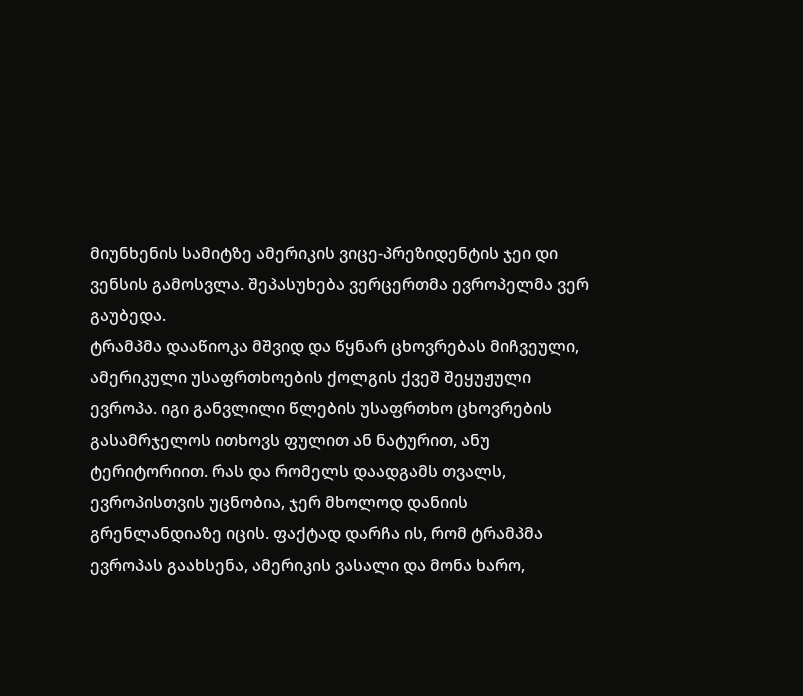მიუნხენის სამიტზე ამერიკის ვიცე-პრეზიდენტის ჯეი დი ვენსის გამოსვლა. შეპასუხება ვერცერთმა ევროპელმა ვერ გაუბედა.
ტრამპმა დააწიოკა მშვიდ და წყნარ ცხოვრებას მიჩვეული, ამერიკული უსაფრთხოების ქოლგის ქვეშ შეყუჟული ევროპა. იგი განვლილი წლების უსაფრთხო ცხოვრების გასამრჯელოს ითხოვს ფულით ან ნატურით, ანუ ტერიტორიით. რას და რომელს დაადგამს თვალს, ევროპისთვის უცნობია, ჯერ მხოლოდ დანიის გრენლანდიაზე იცის. ფაქტად დარჩა ის, რომ ტრამპმა ევროპას გაახსენა, ამერიკის ვასალი და მონა ხარო,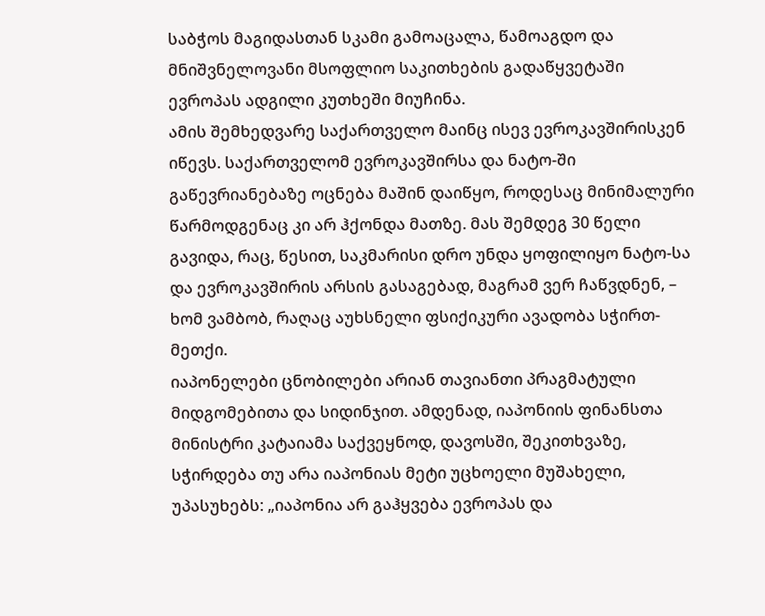საბჭოს მაგიდასთან სკამი გამოაცალა, წამოაგდო და მნიშვნელოვანი მსოფლიო საკითხების გადაწყვეტაში ევროპას ადგილი კუთხეში მიუჩინა.
ამის შემხედვარე საქართველო მაინც ისევ ევროკავშირისკენ იწევს. საქართველომ ევროკავშირსა და ნატო-ში გაწევრიანებაზე ოცნება მაშინ დაიწყო, როდესაც მინიმალური წარმოდგენაც კი არ ჰქონდა მათზე. მას შემდეგ 30 წელი გავიდა, რაც, წესით, საკმარისი დრო უნდა ყოფილიყო ნატო-სა და ევროკავშირის არსის გასაგებად, მაგრამ ვერ ჩაწვდნენ, – ხომ ვამბობ, რაღაც აუხსნელი ფსიქიკური ავადობა სჭირთ-მეთქი.
იაპონელები ცნობილები არიან თავიანთი პრაგმატული მიდგომებითა და სიდინჯით. ამდენად, იაპონიის ფინანსთა მინისტრი კატაიამა საქვეყნოდ, დავოსში, შეკითხვაზე, სჭირდება თუ არა იაპონიას მეტი უცხოელი მუშახელი, უპასუხებს: „იაპონია არ გაჰყვება ევროპას და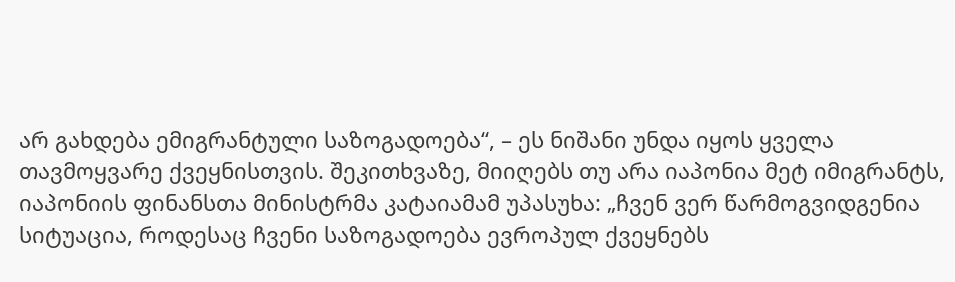არ გახდება ემიგრანტული საზოგადოება“, – ეს ნიშანი უნდა იყოს ყველა თავმოყვარე ქვეყნისთვის. შეკითხვაზე, მიიღებს თუ არა იაპონია მეტ იმიგრანტს, იაპონიის ფინანსთა მინისტრმა კატაიამამ უპასუხა: „ჩვენ ვერ წარმოგვიდგენია სიტუაცია, როდესაც ჩვენი საზოგადოება ევროპულ ქვეყნებს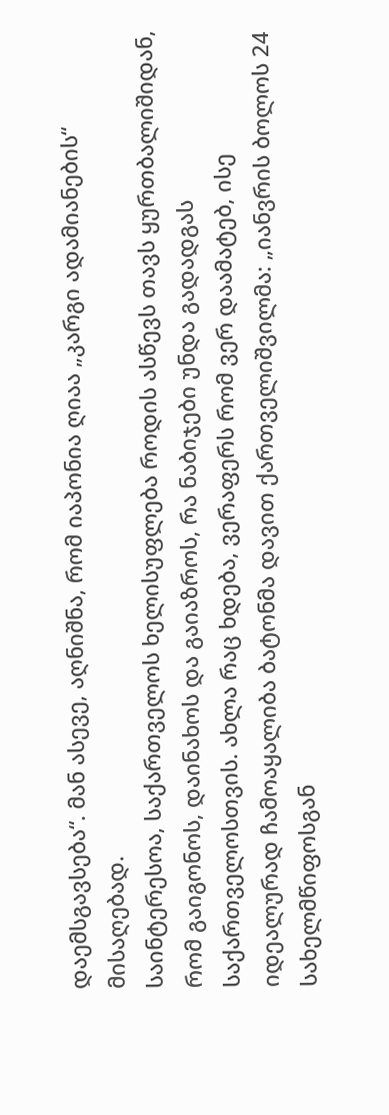დაემსგავსება“. მან ასევე, აღნიშნა, რომ იაპონია ღიაა „კარგი ადამიანების“ მისაღებად.
საინტერესოა, საქართველოს ხელისუფლება როდის ასწევს თავს ყურთბალიშიდან, რომ გაიგონოს, დაინახოს და გაიაზროს, რა ნაბიჯები უნდა გადადგას საქართველოსთვის. ახლა რაც ხდება, ვერაფერს რომ ვერ დაამატებ, ისე იდეალურად ჩამოაყალიბა ბატონმა დავით ქართველიშვილმა: „იანვრის ბოლოს 24 სახელმწიფოსგან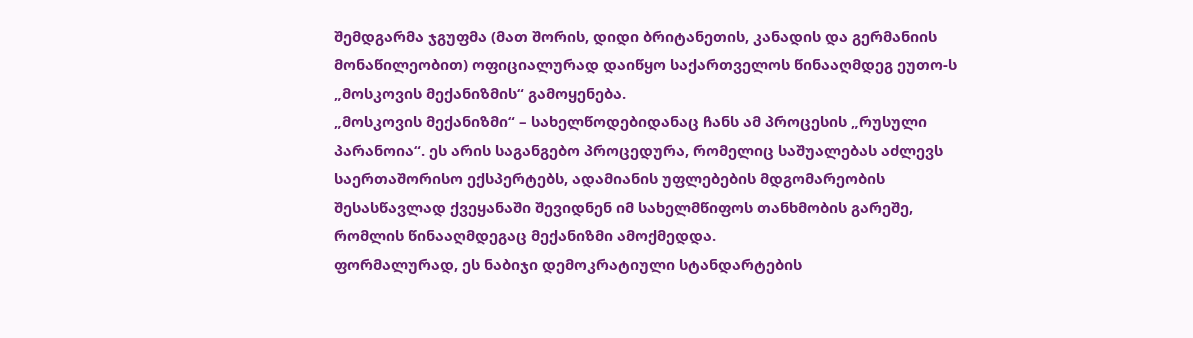შემდგარმა ჯგუფმა (მათ შორის, დიდი ბრიტანეთის, კანადის და გერმანიის მონაწილეობით) ოფიციალურად დაიწყო საქართველოს წინააღმდეგ ეუთო-ს „მოსკოვის მექანიზმის“ გამოყენება.
„მოსკოვის მექანიზმი“ – სახელწოდებიდანაც ჩანს ამ პროცესის „რუსული პარანოია“. ეს არის საგანგებო პროცედურა, რომელიც საშუალებას აძლევს საერთაშორისო ექსპერტებს, ადამიანის უფლებების მდგომარეობის შესასწავლად ქვეყანაში შევიდნენ იმ სახელმწიფოს თანხმობის გარეშე, რომლის წინააღმდეგაც მექანიზმი ამოქმედდა.
ფორმალურად, ეს ნაბიჯი დემოკრატიული სტანდარტების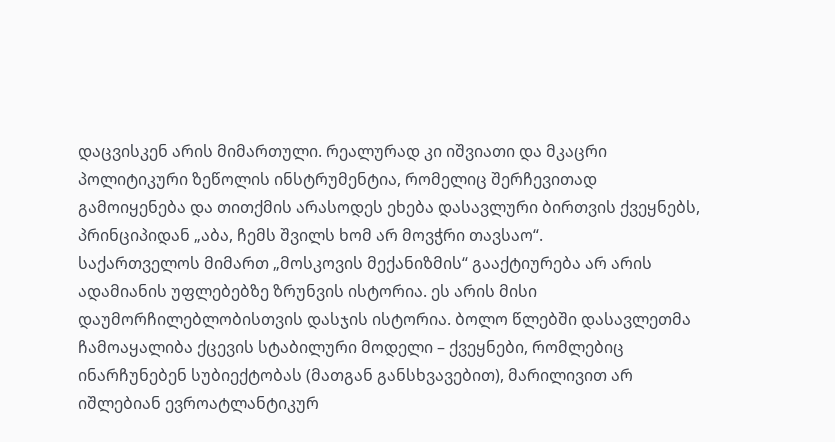დაცვისკენ არის მიმართული. რეალურად კი იშვიათი და მკაცრი პოლიტიკური ზეწოლის ინსტრუმენტია, რომელიც შერჩევითად გამოიყენება და თითქმის არასოდეს ეხება დასავლური ბირთვის ქვეყნებს, პრინციპიდან „აბა, ჩემს შვილს ხომ არ მოვჭრი თავსაო“.
საქართველოს მიმართ „მოსკოვის მექანიზმის“ გააქტიურება არ არის ადამიანის უფლებებზე ზრუნვის ისტორია. ეს არის მისი დაუმორჩილებლობისთვის დასჯის ისტორია. ბოლო წლებში დასავლეთმა ჩამოაყალიბა ქცევის სტაბილური მოდელი – ქვეყნები, რომლებიც ინარჩუნებენ სუბიექტობას (მათგან განსხვავებით), მარილივით არ იშლებიან ევროატლანტიკურ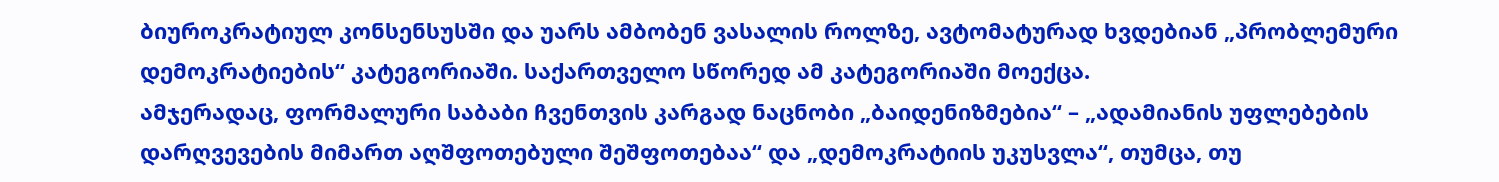ბიუროკრატიულ კონსენსუსში და უარს ამბობენ ვასალის როლზე, ავტომატურად ხვდებიან „პრობლემური დემოკრატიების“ კატეგორიაში. საქართველო სწორედ ამ კატეგორიაში მოექცა.
ამჯერადაც, ფორმალური საბაბი ჩვენთვის კარგად ნაცნობი „ბაიდენიზმებია“ – „ადამიანის უფლებების დარღვევების მიმართ აღშფოთებული შეშფოთებაა“ და „დემოკრატიის უკუსვლა“, თუმცა, თუ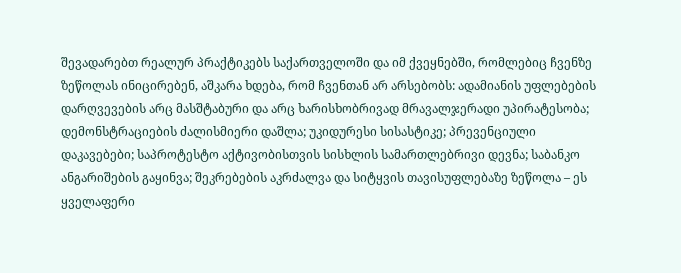შევადარებთ რეალურ პრაქტიკებს საქართველოში და იმ ქვეყნებში, რომლებიც ჩვენზე ზეწოლას ინიცირებენ, აშკარა ხდება, რომ ჩვენთან არ არსებობს: ადამიანის უფლებების დარღვევების არც მასშტაბური და არც ხარისხობრივად მრავალჯერადი უპირატესობა; დემონსტრაციების ძალისმიერი დაშლა; უკიდურესი სისასტიკე; პრევენციული დაკავებები; საპროტესტო აქტივობისთვის სისხლის სამართლებრივი დევნა; საბანკო ანგარიშების გაყინვა; შეკრებების აკრძალვა და სიტყვის თავისუფლებაზე ზეწოლა – ეს ყველაფერი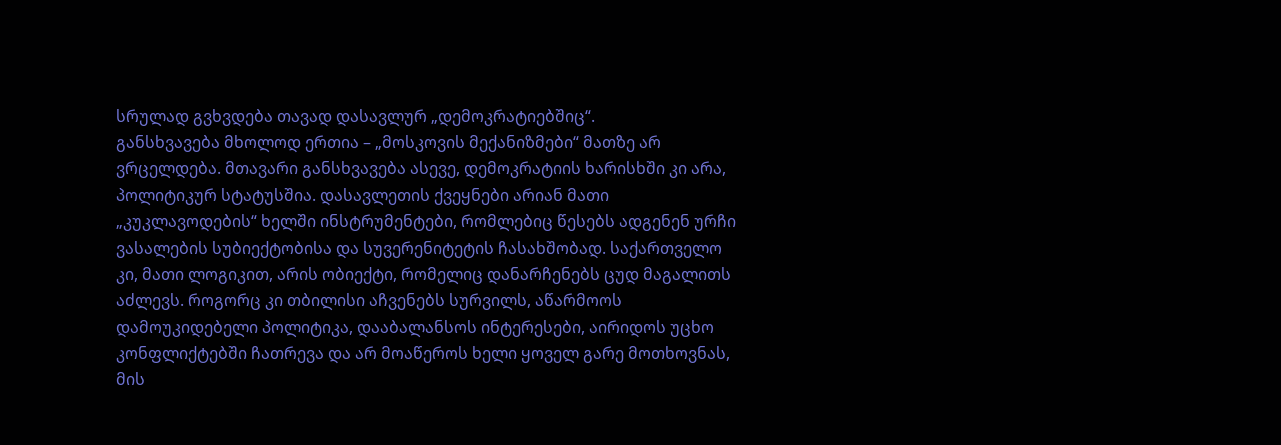სრულად გვხვდება თავად დასავლურ „დემოკრატიებშიც“.
განსხვავება მხოლოდ ერთია – „მოსკოვის მექანიზმები“ მათზე არ ვრცელდება. მთავარი განსხვავება ასევე, დემოკრატიის ხარისხში კი არა, პოლიტიკურ სტატუსშია. დასავლეთის ქვეყნები არიან მათი „კუკლავოდების“ ხელში ინსტრუმენტები, რომლებიც წესებს ადგენენ ურჩი ვასალების სუბიექტობისა და სუვერენიტეტის ჩასახშობად. საქართველო კი, მათი ლოგიკით, არის ობიექტი, რომელიც დანარჩენებს ცუდ მაგალითს აძლევს. როგორც კი თბილისი აჩვენებს სურვილს, აწარმოოს დამოუკიდებელი პოლიტიკა, დააბალანსოს ინტერესები, აირიდოს უცხო კონფლიქტებში ჩათრევა და არ მოაწეროს ხელი ყოველ გარე მოთხოვნას, მის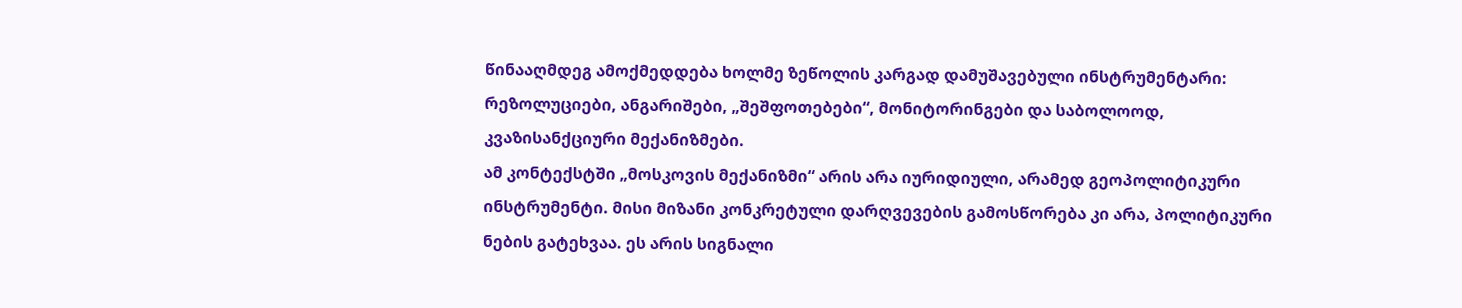წინააღმდეგ ამოქმედდება ხოლმე ზეწოლის კარგად დამუშავებული ინსტრუმენტარი: რეზოლუციები, ანგარიშები, „შეშფოთებები“, მონიტორინგები და საბოლოოდ, კვაზისანქციური მექანიზმები.
ამ კონტექსტში „მოსკოვის მექანიზმი“ არის არა იურიდიული, არამედ გეოპოლიტიკური ინსტრუმენტი. მისი მიზანი კონკრეტული დარღვევების გამოსწორება კი არა, პოლიტიკური ნების გატეხვაა. ეს არის სიგნალი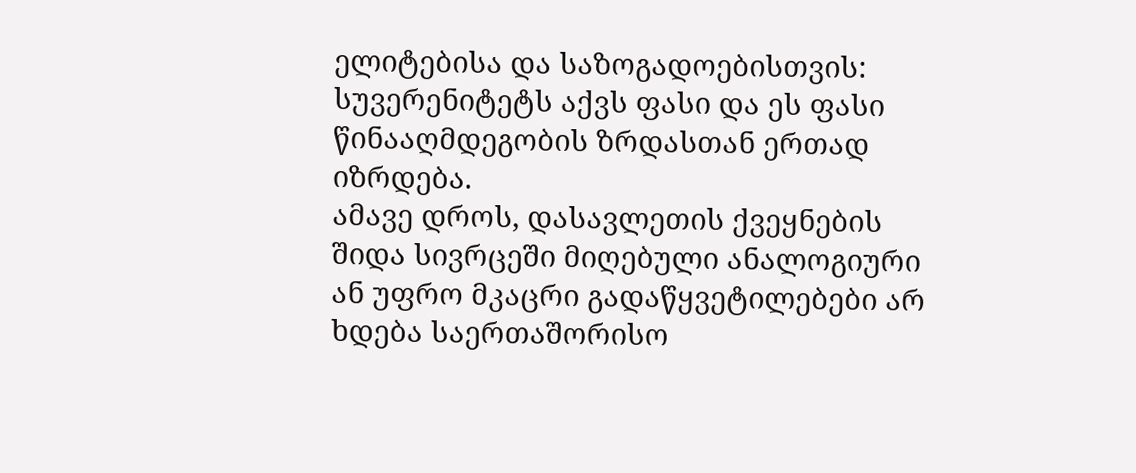ელიტებისა და საზოგადოებისთვის: სუვერენიტეტს აქვს ფასი და ეს ფასი წინააღმდეგობის ზრდასთან ერთად იზრდება.
ამავე დროს, დასავლეთის ქვეყნების შიდა სივრცეში მიღებული ანალოგიური ან უფრო მკაცრი გადაწყვეტილებები არ ხდება საერთაშორისო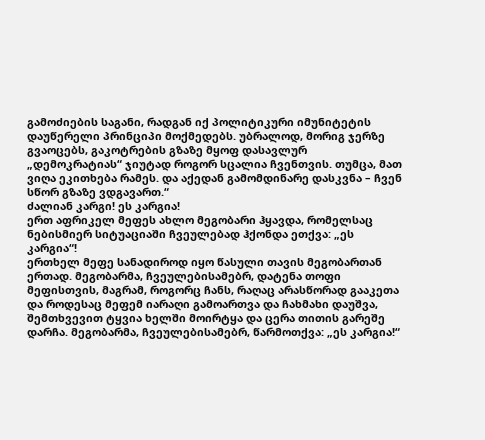გამოძიების საგანი, რადგან იქ პოლიტიკური იმუნიტეტის დაუწერელი პრინციპი მოქმედებს. უბრალოდ, მორიგ ჯერზე გვაოცებს, გაკოტრების გზაზე მყოფ დასავლურ „დემოკრატიას“ ჯიუტად როგორ სცალია ჩვენთვის. თუმცა, მათ ვიღა ეკითხება რამეს. და აქედან გამომდინარე დასკვნა – ჩვენ სწორ გზაზე ვდგავართ.“
ძალიან კარგი! ეს კარგია!
ერთ აფრიკელ მეფეს ახლო მეგობარი ჰყავდა, რომელსაც ნებისმიერ სიტუაციაში ჩვეულებად ჰქონდა ეთქვა: „ეს კარგია“!
ერთხელ მეფე სანადიროდ იყო წასული თავის მეგობართან ერთად. მეგობარმა, ჩვეულებისამებრ, დატენა თოფი მეფისთვის, მაგრამ, როგორც ჩანს, რაღაც არასწორად გააკეთა და როდესაც მეფემ იარაღი გამოართვა და ჩახმახი დაუშვა, შემთხვევით ტყვია ხელში მოირტყა და ცერა თითის გარეშე დარჩა. მეგობარმა, ჩვეულებისამებრ, წარმოთქვა: „ეს კარგია!“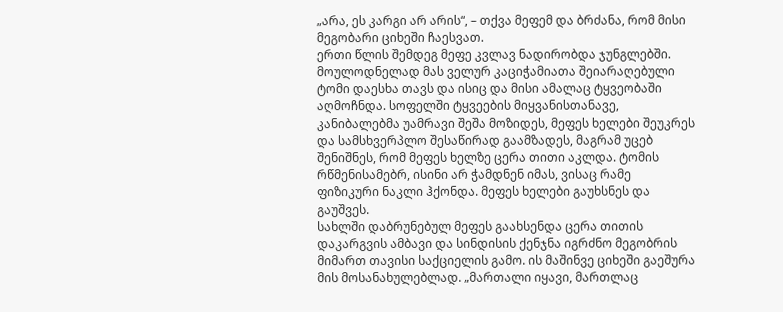„არა, ეს კარგი არ არის“, – თქვა მეფემ და ბრძანა, რომ მისი მეგობარი ციხეში ჩაესვათ.
ერთი წლის შემდეგ მეფე კვლავ ნადირობდა ჯუნგლებში. მოულოდნელად მას ველურ კაციჭამიათა შეიარაღებული ტომი დაესხა თავს და ისიც და მისი ამალაც ტყვეობაში აღმოჩნდა. სოფელში ტყვეების მიყვანისთანავე, კანიბალებმა უამრავი შეშა მოზიდეს, მეფეს ხელები შეუკრეს და სამსხვერპლო შესაწირად გაამზადეს, მაგრამ უცებ შენიშნეს, რომ მეფეს ხელზე ცერა თითი აკლდა. ტომის რწმენისამებრ, ისინი არ ჭამდნენ იმას, ვისაც რამე ფიზიკური ნაკლი ჰქონდა. მეფეს ხელები გაუხსნეს და გაუშვეს.
სახლში დაბრუნებულ მეფეს გაახსენდა ცერა თითის დაკარგვის ამბავი და სინდისის ქენჯნა იგრძნო მეგობრის მიმართ თავისი საქციელის გამო. ის მაშინვე ციხეში გაეშურა მის მოსანახულებლად. „მართალი იყავი, მართლაც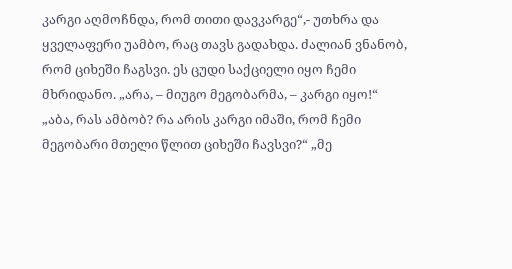კარგი აღმოჩნდა, რომ თითი დავკარგე“,- უთხრა და ყველაფერი უამბო, რაც თავს გადახდა. ძალიან ვნანობ, რომ ციხეში ჩაგსვი. ეს ცუდი საქციელი იყო ჩემი მხრიდანო. „არა, – მიუგო მეგობარმა, – კარგი იყო!“ „აბა, რას ამბობ? რა არის კარგი იმაში, რომ ჩემი მეგობარი მთელი წლით ციხეში ჩავსვი?“ „მე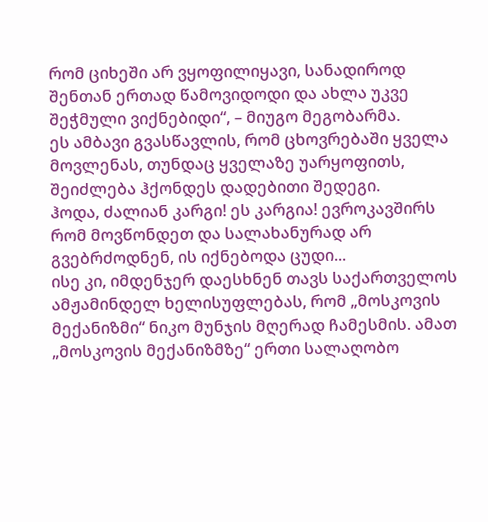რომ ციხეში არ ვყოფილიყავი, სანადიროდ შენთან ერთად წამოვიდოდი და ახლა უკვე შეჭმული ვიქნებიდი“, – მიუგო მეგობარმა.
ეს ამბავი გვასწავლის, რომ ცხოვრებაში ყველა მოვლენას, თუნდაც ყველაზე უარყოფითს, შეიძლება ჰქონდეს დადებითი შედეგი.
ჰოდა, ძალიან კარგი! ეს კარგია! ევროკავშირს რომ მოვწონდეთ და სალახანურად არ გვებრძოდნენ, ის იქნებოდა ცუდი...
ისე კი, იმდენჯერ დაესხნენ თავს საქართველოს ამჟამინდელ ხელისუფლებას, რომ „მოსკოვის მექანიზმი“ ნიკო მუნჯის მღერად ჩამესმის. ამათ „მოსკოვის მექანიზმზე“ ერთი სალაღობო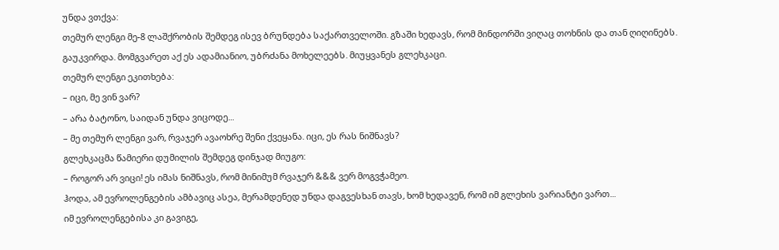უნდა ვთქვა:
თემურ ლენგი მე-8 ლაშქრობის შემდეგ ისევ ბრუნდება საქართველოში. გზაში ხედავს, რომ მინდორში ვიღაც თოხნის და თან ღიღინებს. გაუკვირდა. მომგვარეთ აქ ეს ადამიანიო, უბრძანა მოხელეებს. მიუყვანეს გლეხკაცი.
თემურ ლენგი ეკითხება:
– იცი, მე ვინ ვარ?
– არა ბატონო, საიდან უნდა ვიცოდე...
– მე თემურ ლენგი ვარ, რვაჯერ ავაოხრე შენი ქვეყანა. იცი, ეს რას ნიშნავს?
გლეხკაცმა წამიერი დუმილის შემდეგ დინჯად მიუგო:
– როგორ არ ვიცი! ეს იმას ნიშნავს, რომ მინიმუმ რვაჯერ &&& ვერ მოგვჭამეო.
ჰოდა, ამ ევროლენგების ამბავიც ასეა, მერამდენედ უნდა დაგვესხან თავს, ხომ ხედავენ, რომ იმ გლეხის ვარიანტი ვართ...
იმ ევროლენგებისა კი გავიგე,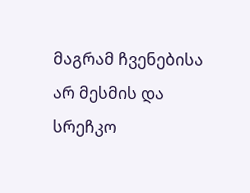მაგრამ ჩვენებისა არ მესმის და სრეჩკო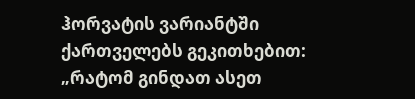ჰორვატის ვარიანტში ქართველებს გეკითხებით: „რატომ გინდათ ასეთ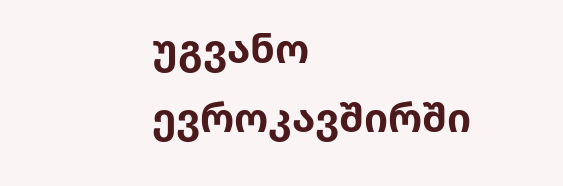უგვანო ევროკავშირში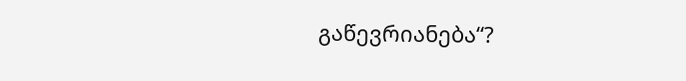გაწევრიანება“?